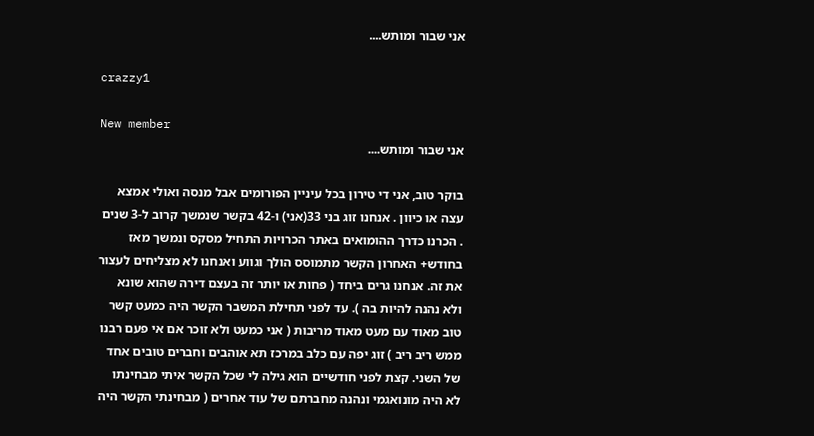אני שבור ומותש....

crazzy1

New member
אני שבור ומותש....

בוקר טוב, אני די טירון בכל עיניין הפורומים אבל מנסה ואולי אמצא עצה או כיוון . אנחנו זוג בני 33(אני) ו-42 בקשר שנמשך קרוב ל-3 שנים . הכרנו כדרך ההומואים באתר הכרויות התחיל מסקס ונמשך מאז בחודש+ האחרון הקשר מתמוסס הולך וגווע ואנחנו לא מצליחים לעצור את זה. אנחנו גרים ביחד ( פחות או יותר זה בעצם דירה שהוא שונא ולא נהנה להיות בה ). עד לפני תחילת המשבר הקשר היה כמעט קשר טוב מאוד עם מעט מאוד מריבות ( אני כמעט ולא זוכר אם אי פעם רבנו ממש ריב ריב ) זוג יפה עם כלב במרכז תא אוהבים וחברים טובים אחד של השני. קצת לפני חודשיים הוא גילה לי שכל הקשר איתי מבחינתו לא היה מונואגמי ונהנה מחברתם של עוד אחרים ( מבחינתי הקשר היה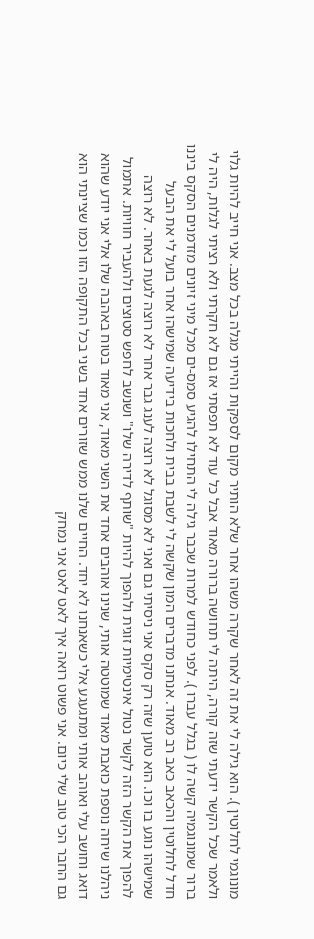מונוגמי לחלוטין ). הוא גילה לי את זה לאחר שקרה משהו אחר שלא הותיר מקום לספקות והייתי מגלה בכל מצב. אני חייב להיות גלוי ולאמר שכל הקשר ידעתי שזה קורה, היתה לי תחושה ברורה מאוד אבל כל עוד לא תפסתי אז גם לא חקרתי ולא רציתי לגלות, היה לי ברור שמונוגמיה קשה לו ( בגלל עברו ). לפני כחודש למרות שכבר גילה לי התחילו להגיע סמס-ים מכל מיני זיונים מזדמנים הסקס ביננו חדל לחלוטין והכאב כאב רב מאוד. אנחנו מדברים המון שקשה לי לשבת בבית ולחכות בידיעה שמישהו אחר בועל לי את הבעל שמישהו נוגע בו וכו. הוא טוען שזה רק סקס אני ניסיתי גם ואני לא מסוגל לא רוצה לענג גבר אחר לא רוצה לגעת באחר. לא רוצה להפוך את הקשר הזה לקשר נטול אינטימיות זוגית ולהפוך להיות "שותף לדירה שלו" ושנשב לחפש סטוצים ולהעביר חוויות. אתמול ניהלנו שיחה נוספת כואבת מאוד שמוטטה אותי, שנינו אוהבים אחד את השני מאוד, אני מאוד בטוח באהבה שלו אלי אני יודע שהוא דואג וחושב עלי ואוהב אותי ומתגעגע אלי כשאנחנו לא יחד. החיים שלנו ממש שזורים אחד בשני בכל התקופה הזו וכמו שציינתי הוא גם החבר הכי טוב שלי כיום. אני פשוט רואה איך לאט לאט אני נמחק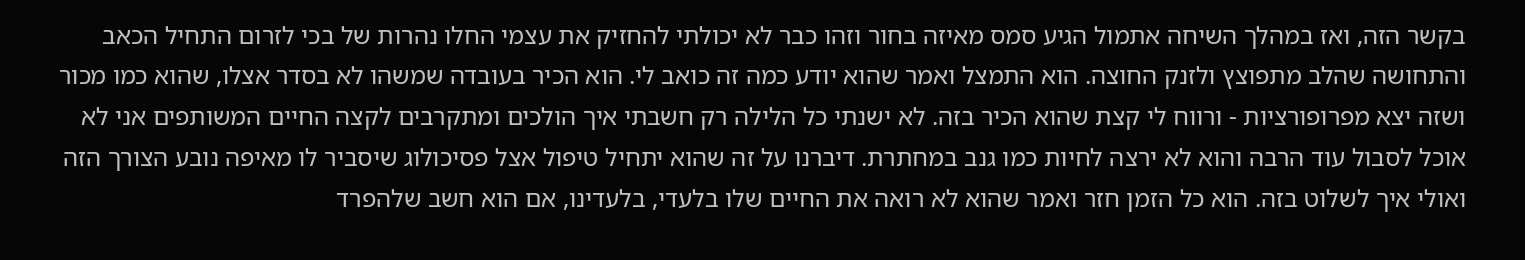בקשר הזה, ואז במהלך השיחה אתמול הגיע סמס מאיזה בחור וזהו כבר לא יכולתי להחזיק את עצמי החלו נהרות של בכי לזרום התחיל הכאב והתחושה שהלב מתפוצץ ולזנק החוצה. הוא התמצל ואמר שהוא יודע כמה זה כואב לי. הוא הכיר בעובדה שמשהו לא בסדר אצלו, שהוא כמו מכור ושזה יצא מפרופורציות - ורווח לי קצת שהוא הכיר בזה. לא ישנתי כל הלילה רק חשבתי איך הולכים ומתקרבים לקצה החיים המשותפים אני לא אוכל לסבול עוד הרבה והוא לא ירצה לחיות כמו גנב במחתרת. דיברנו על זה שהוא יתחיל טיפול אצל פסיכולוג שיסביר לו מאיפה נובע הצורך הזה ואולי איך לשלוט בזה. הוא כל הזמן חזר ואמר שהוא לא רואה את החיים שלו בלעדי, בלעדינו, אם הוא חשב שלהפרד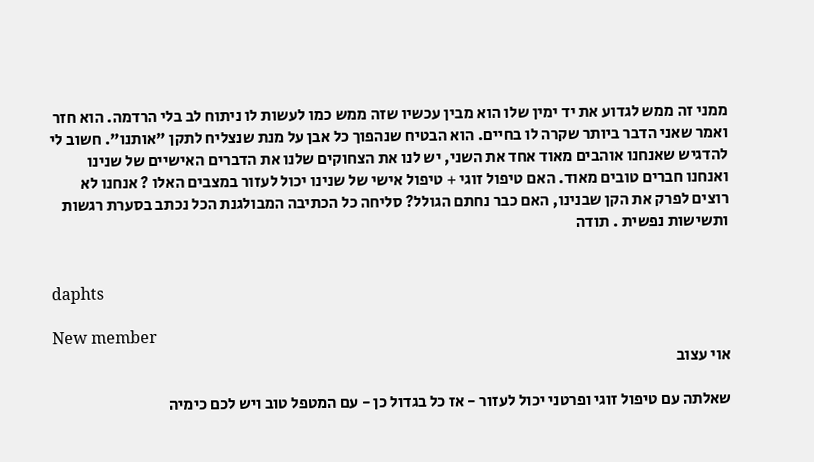ממני זה ממש לגדוע את יד ימין שלו הוא מבין עכשיו שזה ממש כמו לעשות לו ניתוח לב בלי הרדמה. הוא חזר ואמר שאני הדבר ביותר שקרה לו בחיים. הוא הבטיח שנהפוך כל אבן על מנת שנצליח לתקן "אותנו". חשוב לי להדגיש שאנחנו אוהבים מאוד אחד את השני, יש לנו את הצחוקים שלנו את הדברים האישיים של שנינו ואנחנו חברים טובים מאוד. האם טיפול זוגי + טיפול אישי של שנינו יכול לעזור במצבים האלו ? אנחנו לא רוצים לפרק את הקן שבנינו, האם כבר נחתם הגולל? סליחה כל הכתיבה המבולגנת הכל נכתב בסערת רגשות ותשישות נפשית . תודה


daphts

New member
אוי עצוב

שאלתה עם טיפול זוגי ופרטני יכול לעזור - אז כל בגדול כן - עם המטפל טוב ויש לכם כימיה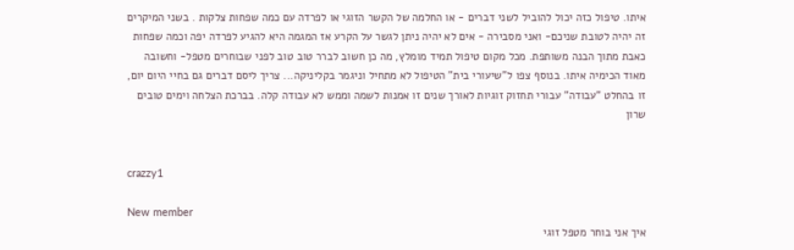איתו. טיפול כזה יכול להוביל לשני דברים - או החלמה של הקשר הזוגי או לפרדה עם כמה שפחות צלקות . בשני המיקרים זה יהיה לטובת שניכם- ואני מסבירה - אים לא יהיה ניתן לגשר על הקרע אז המגמה היא להגיע לפרדה יפה וכמה שפחות כאבת מתוך הבנה משותפת. מכל מקום טיפול תמיד מומלץ, מה כן חשוב לברר טוב טוב לפני שבוחרים מטפל- וחשובה מאוד הכימיה איתו. בנוסף צפו ל"שיעורי בית" הטיפול לא מתחיל וניגמר בקליניקה... צריך ליסם דברים גם בחיי היום יום, זו בהחלט "עבודה" עבורי תחזוק זוגיות לאורך שנים זו אמנות לשמה וממש לא עבודה קלה. בברכת הצלחה וימים טובים שרון


crazzy1

New member
איך אני בוחר מטפל זוגי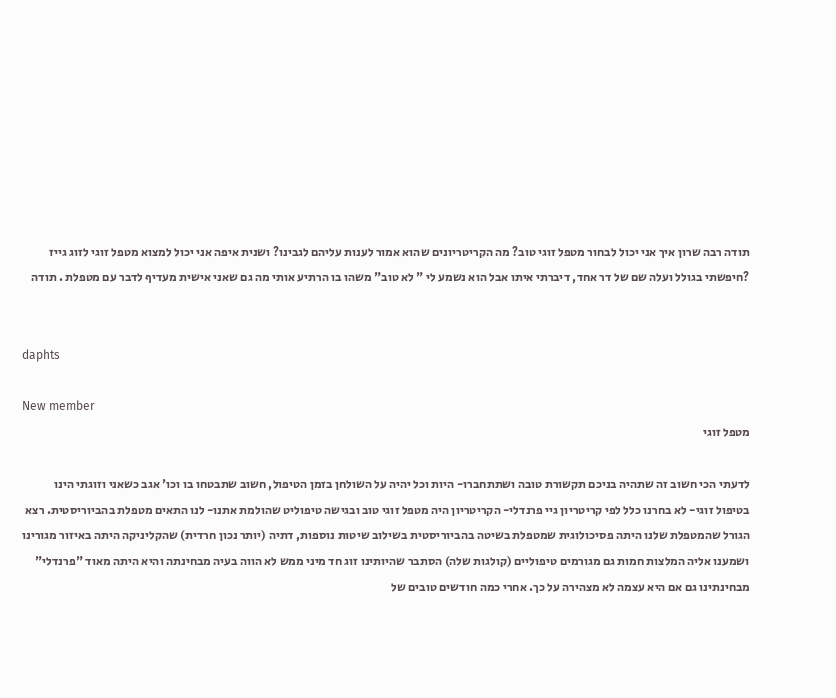תודה רבה שרון איך אני יכול לבחור מטפל זוגי טוב? מה הקריטריונים שהוא אמור לענות עליהם לגבינו? ושנית איפה אני יכול למצוא מטפל זוגי לזוג גייז ?חיפשתי בגולל ועלה שם של דר אחד, דיברתי איתו אבל הוא נשמע לי " לא טוב" משהו בו הרתיע אותי מה גם שאני אישית מעדיף לדבר עם מטפלת . תודה


daphts

New member
מטפל זוגי

לדעתי הכי חשוב זה שתהיה בניכם תקשורת טובה ושתתחברו- היות וכל יהיה על השולחן בזמן הטיפול, חשוב שתבטחו בו וכו' אגב כשאני וזוגתי הינו בטיפול זוגי- לא בחרנו כלל לפי קריטריון גיי פרנדלי- הקריטריון היה מטפל זוגי טוב ובגישה טיפוליט שהולמת אתנו- לנו התאים מטפלת בהביוריסטית. רצא הגורל שהמטפלת שלנו היתה פסיכולוגית שמטפלת בשיטה בהביוריסטית בשילוב שיטות נוספות, דתיה (יותר נכון חרדית) שהקליניקה היתה באיזור מגורינו ושמענו אליה המלצות חמות גם מגורמים טיפוליים (קולגות שלה) הסתבר שהיותינו זוג חד מיני ממש לא הווה בעיה מבחינתה והיא היתה מאוד "פרנדלי" מבחינתינו גם אם היא עצמה לא מצהירה על כך. אחרי כמה חודשים טובים של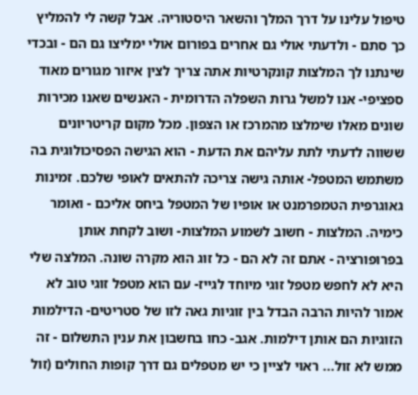טיפול עלינו על דרך המלך והשאר היסטוריה. אבל קשה לי להמליץ כך סתם - ולדעתי אולי גם אחרים בפורום אולי ימליצו גם הם - ובכדי שינתנו לך המלצות קונקרטיות אתה צריך לצין איזור מגורים מאוד ספציפי- אנו למשל גרות השפלה הדרומית - האנשים שאנו מכירות שונים מאלו שימלצו מהמרכז או הצפון. מכל מקום קריטריונים ששווה לדעתי לתת עליהם את הדעת - הוא הגישה הפסיכולוגית בה משתמש המטפל- אותה גישה צריכה להתאים לאופי שלכם. זמינות גאוגרפית הטמפרמנט או אופיו של המטפל ביחס אליכם - ואומר כימיה. המלצות - חשוב לשמוע המלצות- ושוב לקחת אותן בפרופורציה - אתם זה לא הם - כל זוג הוא מקרה שונה. המלצה שלי היא לא לחפש מטפל זוגי מיוחד לגייז- עם הוא מטפל זוגי טוב לא אמור להיות הרבה הבדל בין זוגיות גאה לזו של סטריטים- הדילמות הזוגיות הם אותן דילמות. אגב- כחו בחשבון את ענין התשלום - זה ממש לא זול... ראוי לציין כי יש מטפלים גם דרך קופות החולים (זול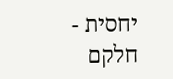יחסית - חלקם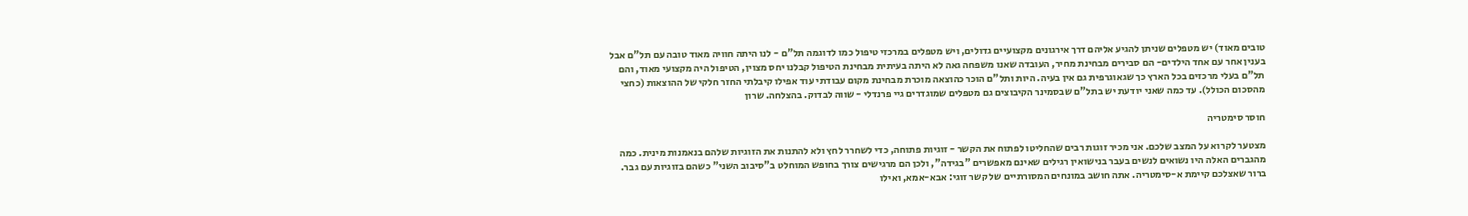טובים מאוד) יש מטפלים שניתן להגיע אליהם דרך אירגונים מקצועיים גדולים, ויש מטפלים במרכזי טיפול כמו לדוגמה תל"ם - לנו היתה חוויה מאוד טובה עם תל"ם אבל בענין אחר עם אחד הילדים- הם סבירים מבחינת מחיר, העובדה שאנו משפחה גאה לא היתה בעיתית מבחינת הטיפול קבלנו יחס מצוין, הטיפול היה מקצועי מאוד, והם תל"ם בעלי מרכזים בכל הארץ כך שגאוגרפית גם אין בעיה. היות ותל"ם הוכר כהוצאה מוכרת מבחינת מקום עבודתי עוד אפילו קיבלתי החזר חלקי של ההוצאות (כחצי מהסכום הכולל). עד כמה שאני יודעת יש בתל"ם שבסמינר הקיבוצים גם מטפלים שמוגדרים גיי פרנדלי - שווה לבדוק. בהצלחה. שרון

חוסר סימטריה

מצטער לקרוא על המצב שלכם. אני מכיר זוגות רבים שהחליטו לפתוח את הקשר - זוגיות פתוחה, כדי לשחרר לחץ ולא להתנות את הזוגיות שלהם בנאמנות מינית. כמה מהגברים האלה היו נשואים לנשים בעבר בנישואין רגילים שאינם מאפשרים "בגידה", ולכן הם מרגישים צורך בחופש המוחלט ב"סיבוב השני" כשהם בזוגיות עם גבר. ברור שאצלכם קיימת א-סימטריה. אתה חושב במונחים המסורתיים של קשר זוגי: אבא-אמא, ואילו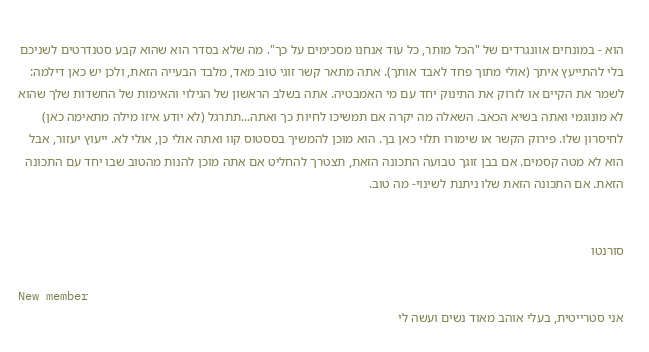הוא - במונחים אוונגרדים של "הכל מותר, כל עוד אנחנו מסכימים על כך". מה שלא בסדר הוא שהוא קבע סטנדרטים לשניכם בלי להתייעץ איתך (אולי מתוך פחד לאבד אותך). אתה מתאר קשר זוגי טוב מאד, מלבד הבעייה הזאת, ולכן יש כאן דילמה: לשמר את הקיים או לזרוק את התינוק יחד עם מי האמבטיה. אתה בשלב הראשון של הגילוי והאימות של החשדות שלך שהוא לא מונוגמי ואתה בשיא הכאב. השאלה מה יקרה אם תמשיכו לחיות כך ואתה...תתרגל (לא יודע איזו מילה מתאימה כאן) לחיסרון שלו. פירוק הקשר או שימורו תלוי כאן בך. הוא מוכן להמשיך בססטוס קוו ואתה אולי כן, אולי לא. ייעוץ יעזור, אבל הוא לא מטה קסמים. אם בבן זוגך טבועה התכונה הזאת, תצטרך להחליט אם אתה מוכן להנות מהטוב שבו יחד עם התכונה הזאת. אם התכונה הזאת שלו ניתנת לשינוי- מה טוב.


סורנטו

New member
אני סטרייטית, בעלי אוהב מאוד נשים ועשה לי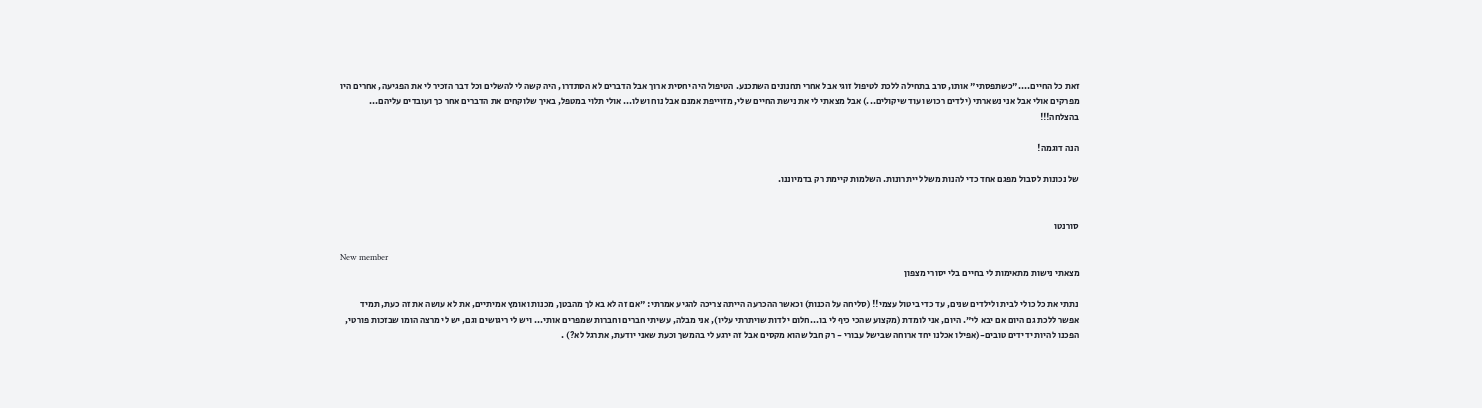זאת כל החיים...."כשתפסתי" אותו, סרב בתחילה ללכת לטיפול זוגי אבל אחרי תחנונים השתכנע. הטיפול היה יחסית ארוך אבל הדברים לא הסתדרו, היה קשה לי להשלים וכל דבר הזכיר לי את הפגיעה, אחרים היו מפרקים אולי אבל אני נשארתי (ילדים רכוש ועוד שיקולים...) אבל מצאתי לי את נישת החיים שלי, מזוייפת אמנם אבל נוח ושלו... אולי תלוי במטפל, באיך שלוקחים את הדברים אחר כך ועובדים עליהם... בהצלחה!!!

הנה דוגמה!

של נכונות לסבול מפגם אחד כדי להנות משלל ייתרונות. השלמות קיימת רק בדמיוננו.


סורנטו

New member
מצאתי נישות מתאימות לי בחיים בלי יסורי מצפון

נתתי את כל כולי לבית ולילדים שנים, עד כדי ביטול עצמי!! (סליחה על הכנות) וכאשר ההכרעה הייתה צריכה להגיע אמרתי: "אם זה לא בא לך מהבטן, מכנות ואומץ אמיתיים, את לא עושה את זה כעת, תמיד אפשר ללכת גם היום אם יבא לי". היום, אני לומדת (מקצוע שהכי כיף לי בו...חלום ילדות שויתרתי עליו), אני מבלה, עשיתי חברים וחברות שמפרים אותי... ויש לי ריגושים וגם, יש לי מרצה הומו שבזכות פורטי, הפכנו להיות ידידים טובים-(אפילו אכלנו יחד ארוחה שבישל עבורי - רק חבל שהוא מקסים אבל זה ירגע לי בהמשך וכעת שאני יודעת, אתרגל לא?) .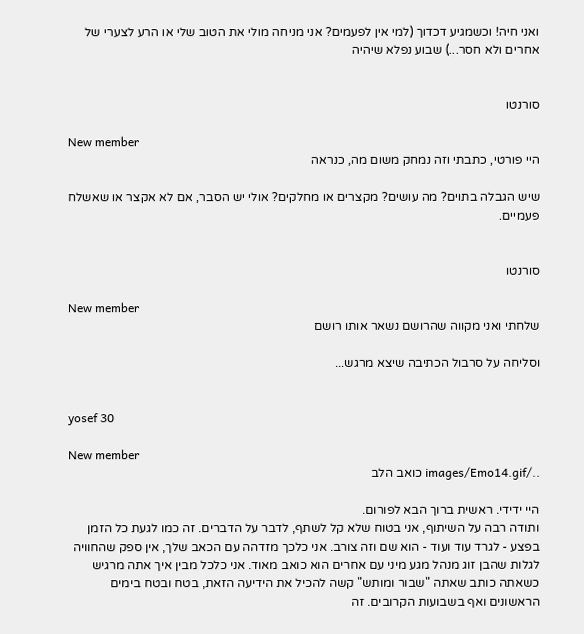ואני חיה! וכשמגיע דכדוך (למי אין לפעמים? אני מניחה מולי את הטוב שלי או הרע לצערי של אחרים ולא חסר...) שבוע נפלא שיהיה


סורנטו

New member
היי פורטי, כתבתי וזה נמחק משום מה, כנראה

שיש הגבלה בתוים? מה עושים? מקצרים או מחלקים? אולי יש הסבר, אם לא אקצר או שאשלח פעמיים.


סורנטו

New member
שלחתי ואני מקווה שהרושם נשאר אותו רושם

וסליחה על סרבול הכתיבה שיצא מרגש...


yosef 30

New member
../images/Emo14.gif כואב הלב

היי ידידי. ראשית ברוך הבא לפורום.
ותודה רבה על השיתוף, אני בטוח שלא קל לשתף, לדבר על הדברים. זה כמו לגעת כל הזמן בפצע - לגרד עוד ועוד - הוא שם וזה צורב. אני כלכך מזדהה עם הכאב שלך, אין ספק שהחוויה לגלות שהבן זוג מנהל מגע מיני עם אחרים הוא כואב מאוד. אני כלכל מבין איך אתה מרגיש כשאתה כותב שאתה "שבור ומותש" קשה להכיל את הידיעה הזאת, בטח ובטח בימים הראשונים ואף בשבועות הקרובים. זה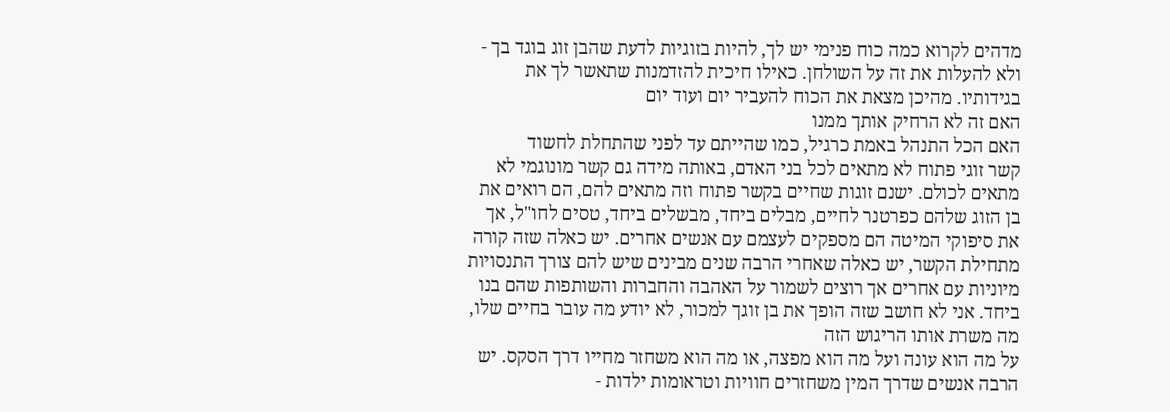מדהים לקרוא כמה כוח פנימי יש לך, להיות בזוגיות לדעת שהבן זוג בוגד בך - ולא להעלות את זה על השולחן. כאילו חיכית להזדמנות שתאשר לך את בגידותיו. מהיכן מצאת את הכוח להעביר יום ועוד יום
האם זה לא הרחיק אותך ממנו
האם הכל התנהל באמת כרגיל, כמו שהייתם עד לפני שהתחלת לחשוד
קשר זוגי פתוח לא מתאים לכל בני האדם, באותה מידה גם קשר מונוגמי לא מתאים לכולם. ישנם זוגות שחיים בקשר פתוח וזה מתאים להם, הם רואים את בן הזוג שלהם כפרטנר לחיים, מבלים ביחד, מבשלים ביחד, טסים לחו"ל, אך את סיפוקי המיטה הם מספקים לעצמם עם אנשים אחרים. יש כאלה שזה קורה מתחילת הקשר, יש כאלה שאחרי הרבה שנים מבינים שיש להם צורך התנסויות מיוניות עם אחרים אך רוצים לשמור על האהבה והחברות והשותפות שהם בנו ביחד. אני לא חושב שזה הופך את בן זוגך למכור, לא יודע מה עובר בחיים שלו, מה משרת אותו הריגוש הזה
על מה הוא עונה ועל מה הוא מפצה, או מה הוא משחזר מחייו דרך הסקס. יש הרבה אנשים שדרך המין משחזרים חוויות וטראומות ילדות -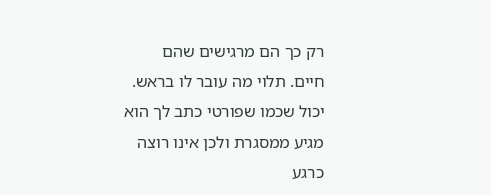רק כך הם מרגישים שהם חיים. תלוי מה עובר לו בראש. יכול שכמו שפורטי כתב לך הוא מגיע ממסגרת ולכן אינו רוצה כרגע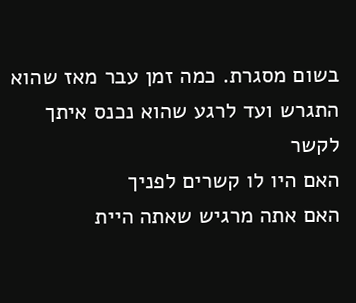בשום מסגרת. כמה זמן עבר מאז שהוא התגרש ועד לרגע שהוא נכנס איתך לקשר
האם היו לו קשרים לפניך
האם אתה מרגיש שאתה היית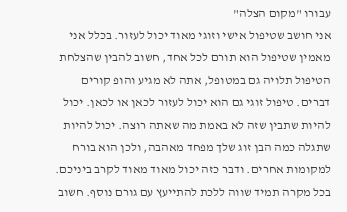עבורו "מקום הצלה"
אני חושב שטיפול אישי וזוגי מאוד יכול לעזור. בכלל אני מאמין שטיפול הוא תורם לכל אחד, חשוב להבין שהצלחת הטיפול תלויה גם במטופל, אתה לא מגיע והופ קורים דברים. טיפול זוגי גם הוא יכול לעזור לכאן או לכאן. יכול להיות שתבין שזה לא באמת מה שאתה רוצה. יכול להיות שתגלה כמה הבן זוג שלך מפחד מאהבה, ולכן הוא בורח למקומות אחרים. ודבר כזה יכול מאוד מאוד לקרב ביניכם. בכל מקרה תמיד שווה ללכת להתייעץ עם גורם נוסף. חשוב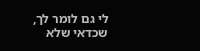לי גם לומר לך, שכדאי שלא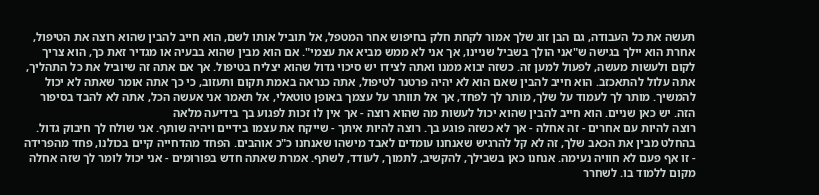תעשה את כל העבודה, גם הבן זוג שלך אמור לקחת חלק בחיפוש אחר המטפל, אל תוביל אותו לשם, הוא חייב להבין שהוא רוצה את הטיפול, אחרת הוא יילך בגישה ש"אני הולך בשביל שניינו, אך אני לא ממש מביא את עצמי". אם הוא מבין שהוא בבעיה או מגדיר זאת כך, הוא צריך לקום ולעשות מעשה, לפעול למען זה. כשזה יבוא ממנו ואתה לצידו יש סיכוי גדול שהוא יצליח בטיפול. אך אם אתה זה שיוביל את כל התהליך, אתה עלול להתאכזב. הוא חייב להבין שאם הוא לא יהיה פרטנר לטיפול, אתה כנראה באמת תקום ותעזוב, כי כך אתה אומר שאתה לא יכול להמשיך. מותר לך לעמוד על שלך, מותר לך לפחד, אך אל תוותר על עצמך באופן טוטאלי, אל תאמר אני אעשה הכל, אתה לא להבד בסיפור הזה. יש כאן שניים. הוא חייב להבין שהוא יכול לעשות מה שהוא רוצה - אך אין לו זכות לפגוע בך בידיעה מלאה
רוצה להיות עם אחרים - זה אחלה - אך לא כשזה פוגע בך. רוצה להיות איתך - שייקח את עצמו בידיים ויהיה שותף. אני שולח לך חיבוק גדול. בהחלט מבין את הכאב שלך, זה לא קל להרגיש שאנחנו עומדים לאבד מישהו שאנחנו כ"כ אוהבים. הפחד מהדחייה קיים בכולנו, פחד מהפרידה - זו אף פעם לא חוויה נעימה. אנחנו כאן בשבילך, להקשיב, לתמוך, לעודד, לשתף. אמרת שאתה חדש בפורומים - אני יכול לומר לך שזה אחלה מקום ללמוד בו. לשחרר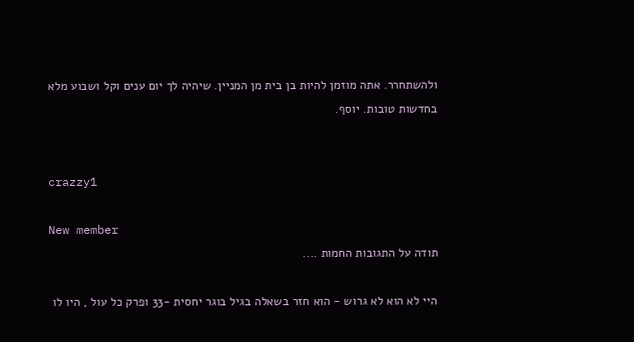ולהשתחרר. אתה מוזמן להיות בן בית מן המניין. שיהיה לך יום ענים וקל ושבוע מלא בחדשות טובות. יוסף.


crazzy1

New member
תודה על התגובות החמות ....

היי לא הוא לא גרוש - הוא חזר בשאלה בגיל בוגר יחסית -33 ופרק כל עול , היו לו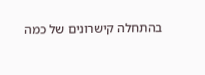בהתחלה קישרונים של כמה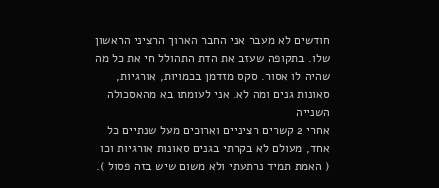חודשים לא מעבר אני החבר הארוך הרציני הראשון שלו. בתקופה שעזב את הדת התהולל חי את כל מה שהיה לו אסור. סקס מזדמן בכמויות, אורגיות, סאונות גנים ומה לא. אני לעומתו בא מהאסכולה השנייה
אחרי 2 קשרים רציניים וארוכים מעל שנתיים כל אחד, מעולם לא בקרתי בגנים סאונות אורגיות וכו ( האמת תמיד נרתעתי ולא משום שיש בזה פסול ).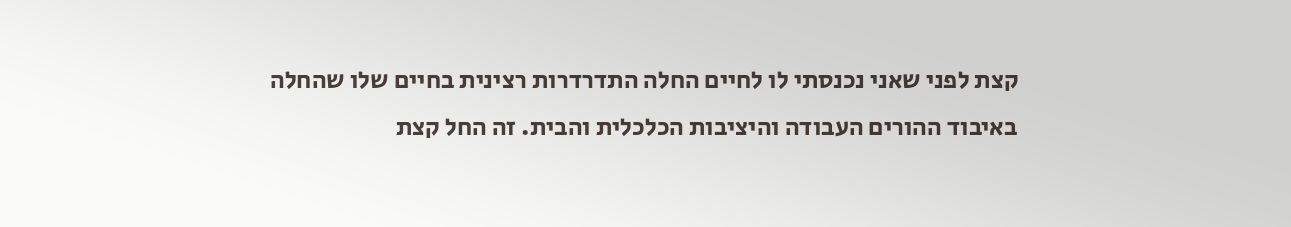קצת לפני שאני נכנסתי לו לחיים החלה התדרדרות רצינית בחיים שלו שהחלה באיבוד ההורים העבודה והיציבות הכלכלית והבית. זה החל קצת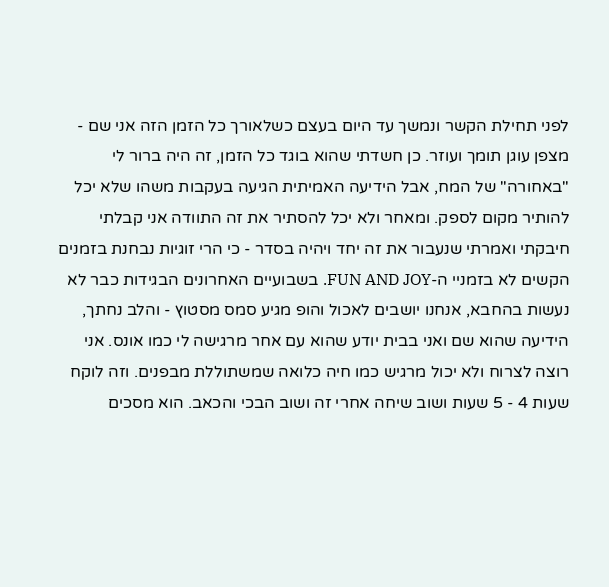לפני תחילת הקשר ונמשך עד היום בעצם כשלאורך כל הזמן הזה אני שם - מצפן עוגן תומך ועוזר. כן חשדתי שהוא בוגד כל הזמן, זה היה ברור לי "באחורה" של המח, אבל הידיעה האמיתית הגיעה בעקבות משהו שלא יכל להותיר מקום לספק. ומאחר ולא יכל להסתיר את זה התוודה אני קבלתי חיבקתי ואמרתי שנעבור את זה יחד ויהיה בסדר - כי הרי זוגיות נבחנת בזמנים הקשים לא בזמניי ה-FUN AND JOY. בשבועיים האחרונים הבגידות כבר לא נעשות בהחבא, אנחנו יושבים לאכול והופ מגיע סמס מסטוץ - והלב נחתך, הידיעה שהוא שם ואני בבית יודע שהוא עם אחר מרגישה לי כמו אונס. אני רוצה לצרוח ולא יכול מרגיש כמו חיה כלואה שמשתוללת מבפנים. וזה לוקח שעות 4 - 5 שעות ושוב שיחה אחרי זה ושוב הבכי והכאב. הוא מסכים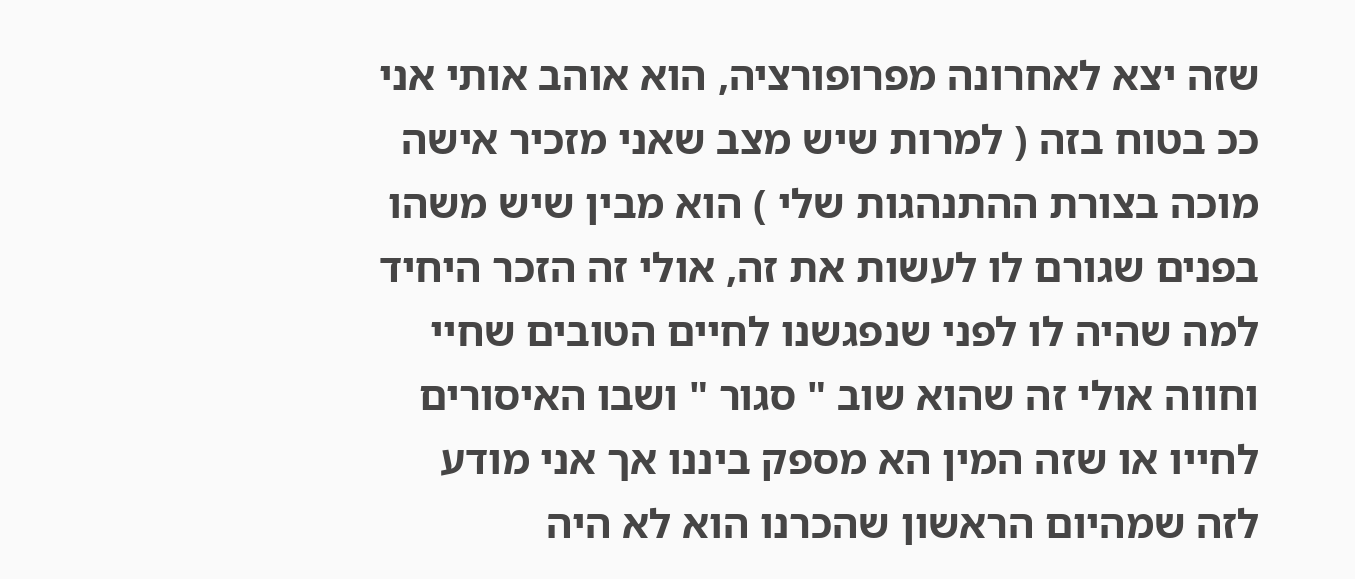שזה יצא לאחרונה מפרופורציה, הוא אוהב אותי אני ככ בטוח בזה ( למרות שיש מצב שאני מזכיר אישה מוכה בצורת ההתנהגות שלי ) הוא מבין שיש משהו בפנים שגורם לו לעשות את זה, אולי זה הזכר היחיד למה שהיה לו לפני שנפגשנו לחיים הטובים שחיי וחווה אולי זה שהוא שוב " סגור " ושבו האיסורים לחייו או שזה המין הא מספק ביננו אך אני מודע לזה שמהיום הראשון שהכרנו הוא לא היה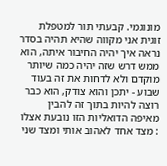מונוגמי. קבעתי תור למטפלת זוגית אני מקווה שהיא תהיה בסדר נראה איך יהיה החיבור איתה, הוא ממש דרש שזה יהיה כמה שיותר מוקדם ולא לדחות את זה בעוד שבוע - יתכן והוא צודק, הוא כבר רוצה להיות בתוך זה להבין מאיפה הדואליות הזו נובעת אצלו : מצד אחד לאהוב אותי ומצד שני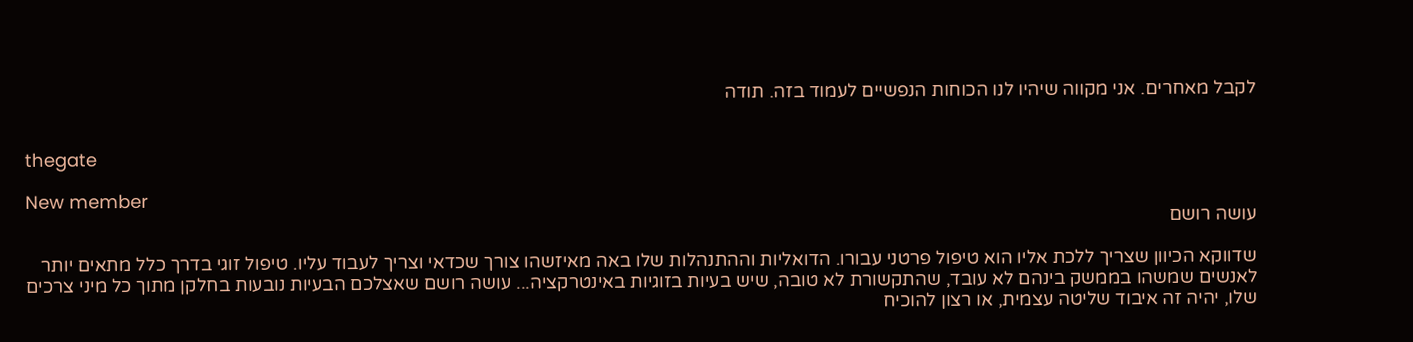לקבל מאחרים. אני מקווה שיהיו לנו הכוחות הנפשיים לעמוד בזה. תודה


thegate

New member
עושה רושם

שדווקא הכיוון שצריך ללכת אליו הוא טיפול פרטני עבורו. הדואליות וההתנהלות שלו באה מאיזשהו צורך שכדאי וצריך לעבוד עליו. טיפול זוגי בדרך כלל מתאים יותר לאנשים שמשהו בממשק בינהם לא עובד, שהתקשורת לא טובה, שיש בעיות בזוגיות באינטרקציה... עושה רושם שאצלכם הבעיות נובעות בחלקן מתוך כל מיני צרכים שלו, יהיה זה איבוד שליטה עצמית, או רצון להוכיח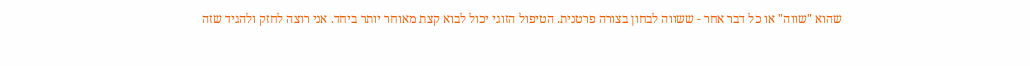שהוא "שווה" או כל דבר אחר - ששווה לבחון בצורה פרטנית. הטיפול הזוגי יכול לבוא קצת מאוחר יותר ביחד. אני רוצה לחזק ולהגיד שזה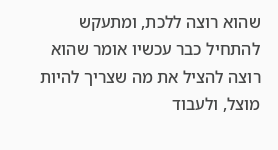שהוא רוצה ללכת, ומתעקש להתחיל כבר עכשיו אומר שהוא רוצה להציל את מה שצריך להיות מוצל, ולעבוד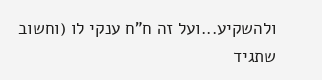ולהשקיע...ועל זה ח"ח ענקי לו (וחשוב שתגיד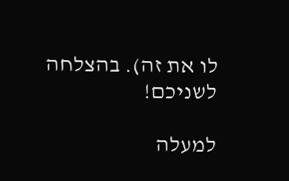לו את זה). בהצלחה לשניכם!

למעלה